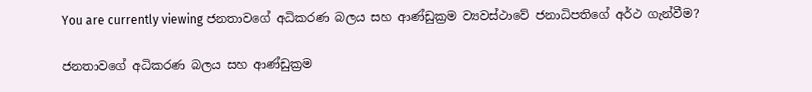You are currently viewing ජනතාවගේ අධිකරණ බලය සහ ආණ්ඩුක්‍රම ව්‍යවස්ථාවේ ජනාධිපතිගේ අර්ථ ගැන්වීම?

ජනතාවගේ අධිකරණ බලය සහ ආණ්ඩුක්‍රම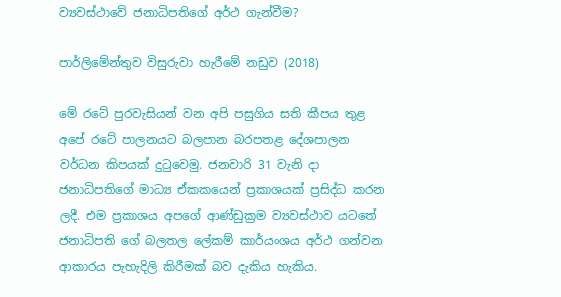ව්‍යවස්ථාවේ ජනාධිපතිගේ අර්ථ ගැන්වීම?

පාර්ලිමේන්තුව විසුරුවා හැරීමේ නඩුව (2018)

මේ රටේ පුරවැසියන් වන අපි පසුගිය සති කීපය තුළ අපේ රටේ පාලනයට බලපාන බරපතළ දේශපාලන වර්ධන කිපයක් දුටුවෙමු. ජනවාරි 31 වැනි දා ජනාධිපතිගේ මාධ්‍ය ඒකකයෙන් ප්‍රකාශයක් ප්‍රසිද්ධ කරන ලදී. එම ප්‍රකාශය අපගේ ආණ්ඩුක්‍රම ව්‍යවස්ථාව යටතේ ජනාධිපති ගේ බලතල ලේකම් කාර්යංශය අර්ථ ගන්වන ආකාරය පැහැදිලි කිරීමක් බව දැකිය හැකිය.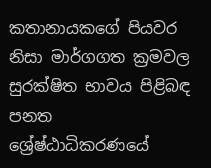කතානායකගේ පියවර නිසා මාර්ගගත ක්‍රමවල සුරක්ෂිත භාවය පිළිබඳ පනත ශ්‍රේෂ්ඨාධිකරණයේ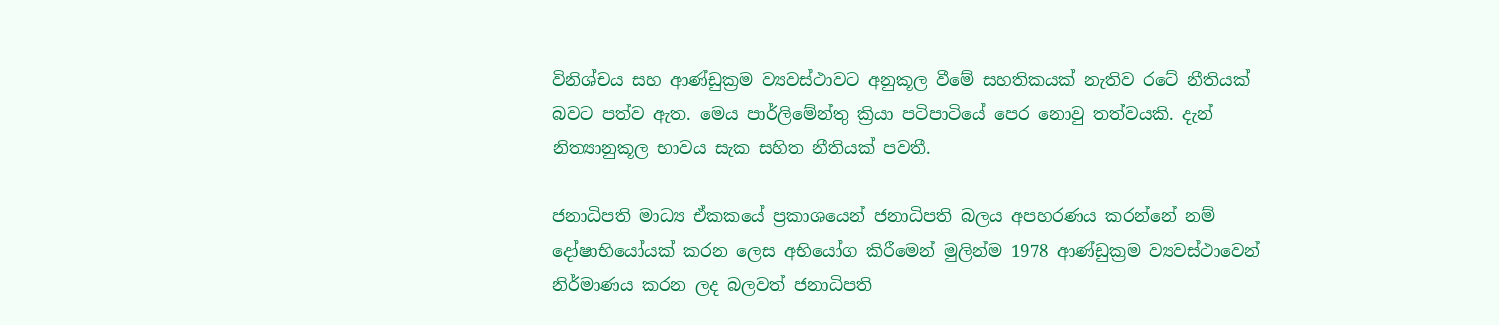විනිශ්චය සහ ආණ්ඩුක්‍රම ව්‍යවස්ථාවට අනුකූල වීමේ සහතිකයක් නැතිව රටේ නීතියක් බවට පත්ව ඇත. මෙය පාර්ලිමේන්තු ක්‍රියා පටිපාටියේ පෙර නොවු තත්වයකි. දැන් නිත්‍යානුකූල භාවය සැක සහිත නීතියක් පවතී.

ජනාධිපති මාධ්‍ය ඒකකයේ ප්‍රකාශයෙන් ජනාධිපති බලය අපහරණය කරන්නේ නම් දෝෂාභියෝයක් කරන ලෙස අභියෝග කිරීමෙන් මුලින්ම 1978 ආණ්ඩුක්‍රම ව්‍යවස්ථාවෙන් නිර්මාණය කරන ලද බලවත් ජනාධිපති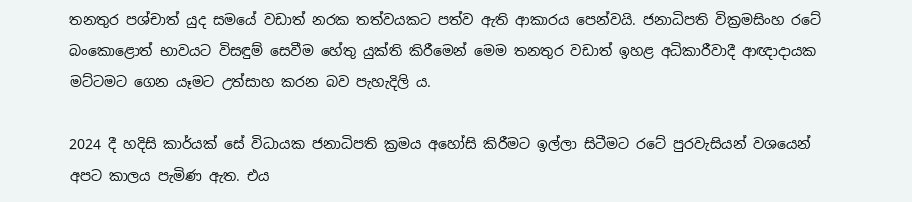තනතුර පශ්චාත් යුද සමයේ වඩාත් නරක තත්වයකට පත්ව ඇති ආකාරය පෙන්වයි. ජනාධිපති වික්‍රමසිංහ රටේ බංකොළොත් භාවයට විසඳුම් සෙවීම හේතු යුක්ති කිරීමෙන් මෙම තනතුර වඩාත් ඉහළ අධිකාරීවාදී ආඥාදායක මට්ටමට ගෙන යෑමට උත්සාහ කරන බව පැහැදිලි ය.

2024 දී හදිසි කාර්යක් සේ විධායක ජනාධිපති ක්‍රමය අහෝසි කිරීමට ඉල්ලා සිටීමට රටේ පුරවැසියන් වශයෙන් අපට කාලය පැමිණ ඇත. එය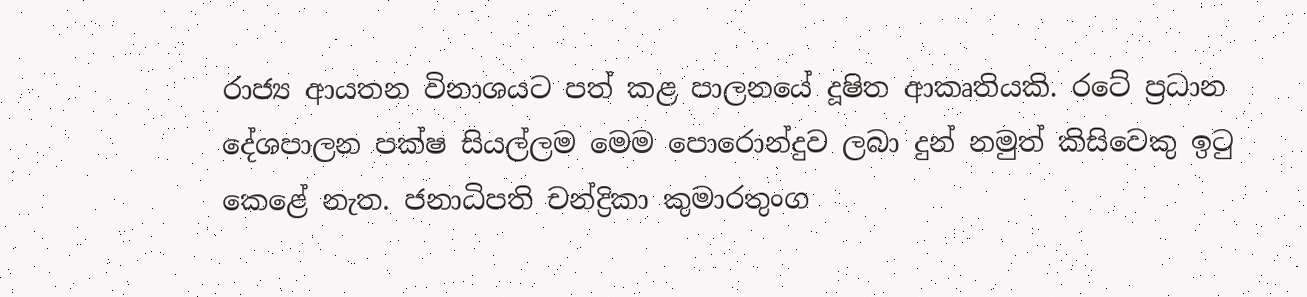රාජ්‍ය ආයතන විනාශයට පත් කළ පාලනයේ දූෂිත ආකෘතියකි. රටේ ප්‍රධාන දේශපාලන පක්ෂ සියල්ලම මෙම පොරොන්දුව ලබා දුන් නමුත් කිසිවෙකු ඉටු කෙළේ නැත. ජනාධිපති චන්ද්‍රිකා කුමාරතුංග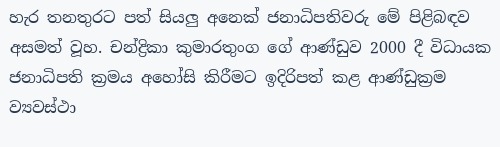හැර තනතුරට පත් සියලු අනෙක් ජනාධිපතිවරු මේ පිළිබඳව අසමත් වූහ. චන්ද්‍රිකා කුමාරතුංග ගේ ආණ්ඩුව 2000 දී විධායක ජනාධිපති ක්‍රමය අහෝසි කිරීමට ඉදිරිපත් කළ ආණ්ඩුක්‍රම ව්‍යවස්ථා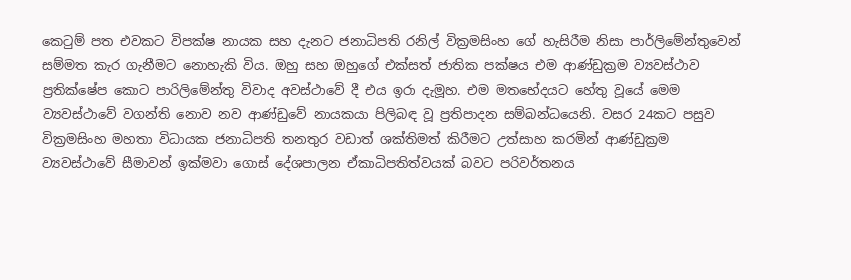කෙටුම් පත එවකට විපක්ෂ නායක සහ දැනට ජනාධිපති රනිල් වික්‍රමසිංහ ගේ හැසිරීම නිසා පාර්ලිමේන්තුවෙන් සම්මත කැර ගැනීමට නොහැකි විය. ඔහු සහ ඔහුගේ එක්සත් ජාතික පක්ෂය එම ආණ්ඩුක්‍රම ව්‍යවස්ථාව ප්‍රතික්ෂේප කොට පාරිලිමේන්තු විවාද අවස්ථාවේ දී එය ඉරා දැමූහ. එම මතභේදයට හේතු වූයේ මෙම ව්‍යවස්ථාවේ වගන්ති නොව නව ආණ්ඩුවේ නායකයා පිලිබඳ වූ ප්‍රතිපාදන සම්බන්ධයෙනි. වසර 24කට පසුව වික්‍රමසිංහ මහතා විධායක ජනාධිපති තනතුර වඩාත් ශක්තිමත් කිරීමට උත්සාහ කරමින් ආණ්ඩුක්‍රම ව්‍යවස්ථාවේ සීමාවන් ඉක්මවා ගොස් දේශපාලන ඒකාධිපතිත්වයක් බවට පරිවර්තනය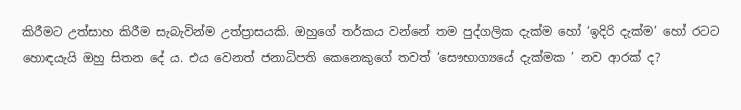කිරීමට උත්සාහ කිරීම සැබැවින්ම උත්ප්‍රාසයකි. ඔහුගේ තර්කය වන්නේ තම පුද්ගලික දැක්ම හෝ ‘ඉදිරි දැක්ම’ හෝ රටට හොඳයැයි ඔහු සිතන දේ ය. එය වෙනත් ජනාධිපති කෙනෙකුගේ තවත් ‘සෞභාග්‍යයේ දැක්මක ’ නව ආරක් ද?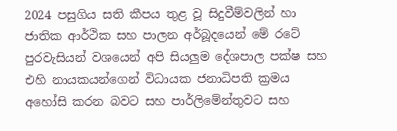2024 පසුගිය සති කීපය තුළ වූ සිදුවීම්වලින් හා ජාතික ආර්ථික සහ පාලන අර්බූදයෙන් මේ රටේ පුරවැසියන් වශයෙන් අපි සියලුම දේශපාල පක්ෂ සහ එහි නායකයන්ගෙන් විධායක ජනාධිපති ක්‍රමය අහෝසි කරන බවට සහ පාර්ලිමේන්තුවට සහ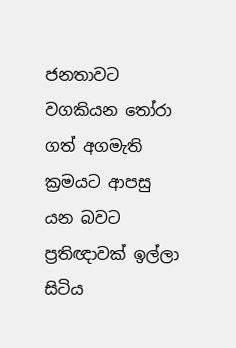ජනතාවට වගකියන තෝරා ගත් අගමැති ක්‍රමයට ආපසු යන බවට ප්‍රතිඥාවක් ඉල්ලා සිටිය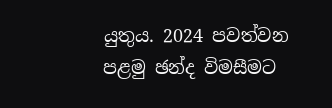යුතුය. 2024 පවත්වන පළමු ඡන්ද විමසීමට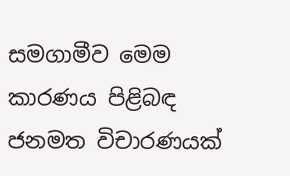සමගාමීව මෙම කාරණය පිළිබඳ ජනමත විචාරණයක්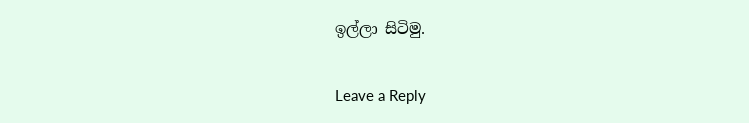ඉල්ලා සිටිමු.

Leave a Reply